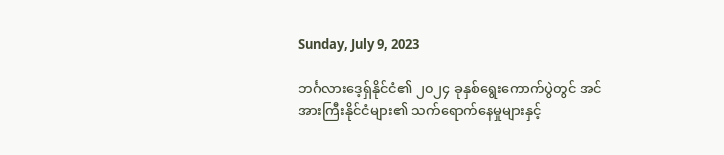Sunday, July 9, 2023

ဘင်္ဂလားဒေ့ရှ်နိုင်ငံ၏ ၂၀၂၄ ခုနှစ်ရွေးကောက်ပွဲတွင် အင်အားကြီးနိုင်ငံများ၏ သက်ရောက်နေမှုများနှင့်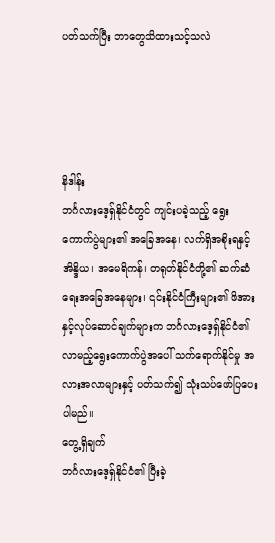ပတ်သက်ပြီး ဘာတွေသိထားသင့်သလဲ




နိဒါန်း
ဘင်္ဂလားဒေ့ရှ်နိုင်ငံတွင် ကျင်းပခဲ့သည့် ရွေးကောက်ပွဲများ၏ အခြေအနေ၊ လက်ရှိအစိုးရနှင့် အိန္ဒိယ၊ အမေရိကန်၊ တရုတ်နိုင်ငံတို့၏ ဆက်ဆံရေးအခြေအနေများ၊ ၎င်းနိုင်ငံကြီးများ၏ ဖိအားနှင့်လုပ်ဆောင်ချက်များက ဘင်္ဂလားဒေ့ရှ်နိုင်ငံ၏ လာမည့်ရွေးကောက်ပွဲအပေါ် သက်ရောက်နိုင်မှု အလားအလာများနှင့် ပတ်သက်၍ သုံးသပ်ဖော်ပြပေးပါမည်။
တွေ့ရှိချက်
ဘင်္ဂလားဒေ့ရှ်နိုင်ငံ၏ ပြီးခဲ့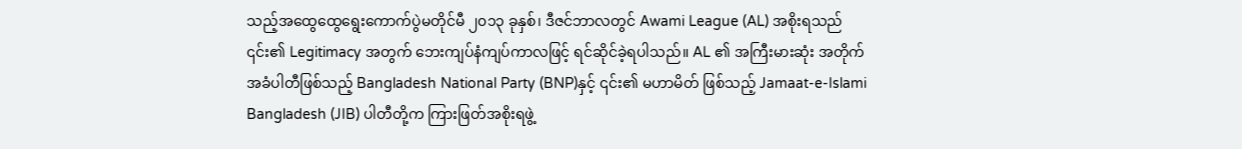သည့်အထွေထွေရွေးကောက်ပွဲမတိုင်မီ ၂၀၁၃ ခုနှစ်၊ ဒီဇင်ဘာလတွင် Awami League (AL) အစိုးရသည် ၎င်း၏ Legitimacy အတွက် ဘေးကျပ်နံကျပ်ကာလဖြင့် ရင်ဆိုင်ခဲ့ရပါသည်။ AL ၏ အကြီးမားဆုံး အတိုက်အခံပါတီဖြစ်သည့် Bangladesh National Party (BNP)နှင့် ၎င်း၏ မဟာမိတ် ဖြစ်သည့် Jamaat-e-Islami Bangladesh (JIB) ပါတီတို့က ကြားဖြတ်အစိုးရဖွဲ့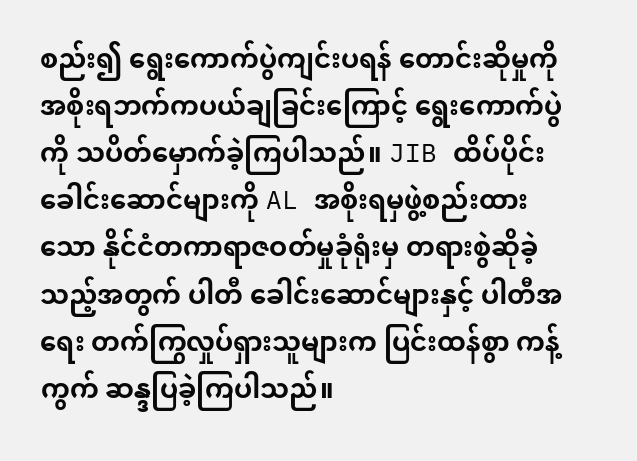စည်း၍ ရွေးကောက်ပွဲကျင်းပရန် တောင်းဆိုမှုကို အစိုးရဘက်ကပယ်ချခြင်းကြောင့် ရွေးကောက်ပွဲကို သပိတ်မှောက်ခဲ့ကြပါသည်။ JIB ထိပ်ပိုင်းခေါင်းဆောင်များကို AL အစိုးရမှဖွဲ့စည်းထားသော နိုင်ငံတကာရာဇဝတ်မှုခုံရုံးမှ တရားစွဲဆိုခဲ့သည့်အတွက် ပါတီ ခေါင်းဆောင်များနှင့် ပါတီအရေး တက်ကြွလှုပ်ရှားသူများက ပြင်းထန်စွာ ကန့်ကွက် ဆန္ဒပြခဲ့ကြပါသည်။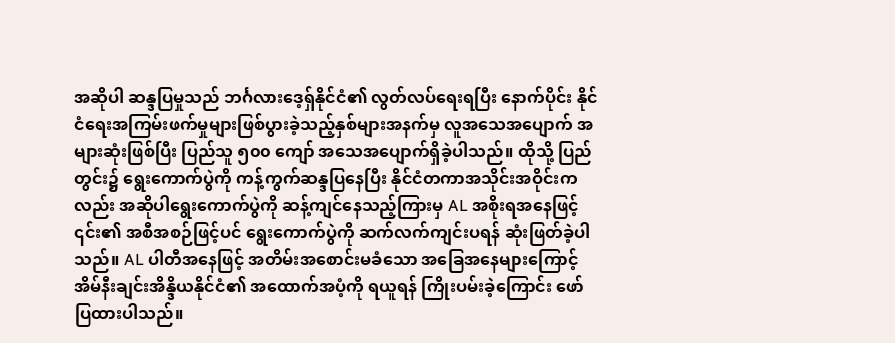အဆိုပါ ဆန္ဒပြမှုသည် ဘင်္ဂလားဒေ့ရှ်နိုင်ငံ၏ လွတ်လပ်ရေးရပြီး နောက်ပိုင်း နိုင်ငံရေးအကြမ်းဖက်မှုများဖြစ်ပွားခဲ့သည့်နှစ်များအနက်မှ လူအသေအပျောက် အများဆုံးဖြစ်ပြီး ပြည်သူ ၅၀၀ ကျော် အသေအပျောက်ရှိခဲ့ပါသည်။ ထိုသို့ ပြည်တွင်း၌ ရွေးကောက်ပွဲကို ကန့်ကွက်ဆန္ဒပြနေပြီး နိုင်ငံတကာအသိုင်းအဝိုင်းကလည်း အဆိုပါရွေးကောက်ပွဲကို ဆန့်ကျင်နေသည့်ကြားမှ AL အစိုးရအနေဖြင့် ၎င်း၏ အစီအစဉ်ဖြင့်ပင် ရွေးကောက်ပွဲကို ဆက်လက်ကျင်းပရန် ဆုံးဖြတ်ခဲ့ပါသည်။ AL ပါတီအနေဖြင့် အတိမ်းအစောင်းမခံသော အခြေအနေများကြောင့် အိမ်နီးချင်းအိန္ဒိယနိုင်ငံ၏ အထောက်အပံ့ကို ရယူရန် ကြိုးပမ်းခဲ့ကြောင်း ဖော်ပြထားပါသည်။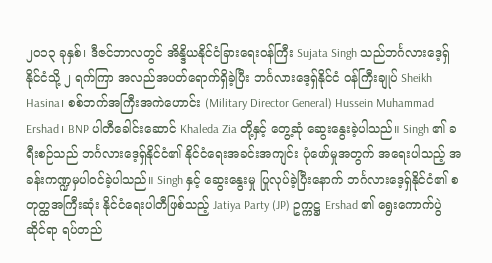၂၀၁၃ ခုနှစ်၊ ဒီဇင်ဘာလတွင် အိန္ဒိယနိုင်ငံခြားရေးဝန်ကြီး Sujata Singh သည်ဘင်္ဂလားဒေ့ရှ်နိုင်ငံသို့ ၂ ရက်ကြာ အလည်အပတ်ရောက်ရှိခဲ့ပြီး ဘင်္ဂလားဒေ့ရှ်နိုင်ငံ ဝန်ကြီးချုပ် Sheikh Hasina၊ စစ်ဘက်အကြီးအကဲဟောင်း (Military Director General) Hussein Muhammad Ershad၊ BNP ပါတီခေါင်းဆောင် Khaleda Zia တို့နှင့် တွေ့ဆုံ ဆွေးနွေးခဲ့ပါသည်။ Singh ၏ ခရီးစဉ်သည် ဘင်္ဂလားဒေ့ရှ်နိုင်ငံ၏ နိုင်ငံရေးအခင်းအကျင်း ပုံဖော်မှုအတွက် အရေးပါသည့် အခန်းကဏ္ဍမှပါဝင်ခဲ့ပါသည်။ Singh နှင့် ဆွေးနွေးမှု ပြုလုပ်ခဲ့ပြီးနောက် ဘင်္ဂလားဒေ့ရှ်နိုင်ငံ၏ စတုတ္ထအကြီးဆုံး နိုင်ငံရေးပါတီဖြစ်သည့် Jatiya Party (JP) ဥက္ကဋ္ဌ Ershad ၏ ရွေးကောက်ပွဲဆိုင်ရာ ရပ်တည်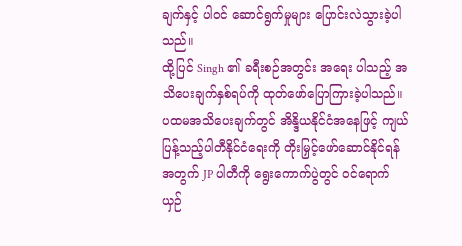ချက်နှင့် ပါဝင် ဆောင်ရွက်မှုများ ပြောင်းလဲသွားခဲ့ပါသည်။
ထို့ပြင် Singh ၏ ခရီးစဉ်အတွင်း အရေး ပါသည့် အသိပေးချက်နှစ်ရပ်ကို ထုတ်ဖော်ပြောကြားခဲ့ပါသည်။ ပထမအသိပေးချက်တွင် အိန္ဒိယနိုင်ငံအနေဖြင့် ကျယ်ပြန့်သည့်ပါတီနိုင်ငံရေးကို တိုးမြှင့်ဖော်ဆောင်နိုင်ရန်အတွက် JP ပါတီကို ရွေးကောက်ပွဲတွင် ဝင်ရောက်ယှဉ်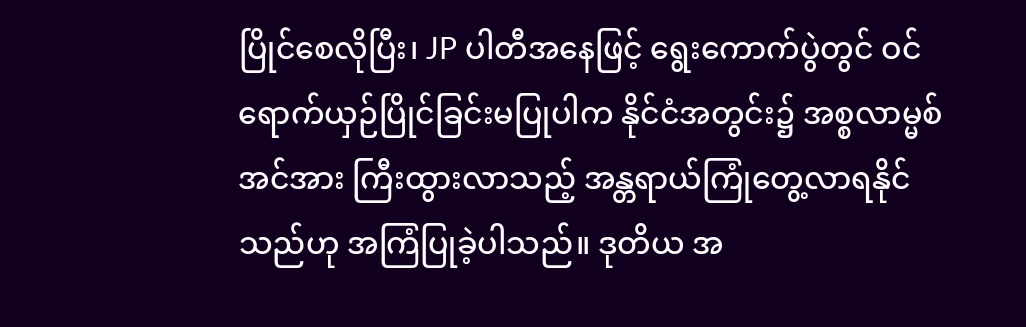ပြိုင်စေလိုပြီး၊ JP ပါတီအနေဖြင့် ရွေးကောက်ပွဲတွင် ဝင်ရောက်ယှဉ်ပြိုင်ခြင်းမပြုပါက နိုင်ငံအတွင်း၌ အစ္စလာမ္မစ် အင်အား ကြီးထွားလာသည့် အန္တရာယ်ကြုံတွေ့လာရနိုင်သည်ဟု အကြံပြုခဲ့ပါသည်။ ဒုတိယ အ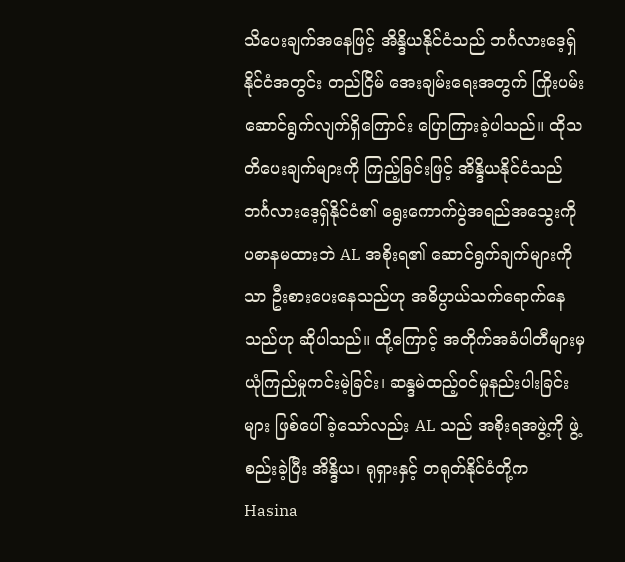သိပေးချက်အနေဖြင့် အိန္ဒိယနိုင်ငံသည် ဘင်္ဂလားဒေ့ရှ်နိုင်ငံအတွင်း တည်ငြိမ် အေးချမ်းရေးအတွက် ကြိုးပမ်းဆောင်ရွက်လျက်ရှိကြောင်း ပြောကြားခဲ့ပါသည်။ ထိုသတိပေးချက်များကို ကြည့်ခြင်းဖြင့် အိန္ဒိယနိုင်ငံသည် ဘင်္ဂလားဒေ့ရှ်နိုင်ငံ၏ ရွေးကောက်ပွဲအရည်အသွေးကို ပဓာနမထားဘဲ AL အစိုးရ၏ ဆောင်ရွက်ချက်များကိုသာ ဦးစားပေးနေသည်ဟု အဓိပ္ပာယ်သက်ရောက်နေသည်ဟု ဆိုပါသည်။ ထို့ကြောင့် အတိုက်အခံပါတီများမှ ယုံကြည်မှုကင်းမဲ့ခြင်း၊ ဆန္ဒမဲထည့်ဝင်မှုနည်းပါးခြင်းများ ဖြစ်ပေါ်ခဲ့သော်လည်း AL သည် အစိုးရအဖွဲ့ကို ဖွဲ့စည်းခဲ့ပြီး အိန္ဒိယ၊ ရုရှားနှင့် တရုတ်နိုင်ငံတို့က Hasina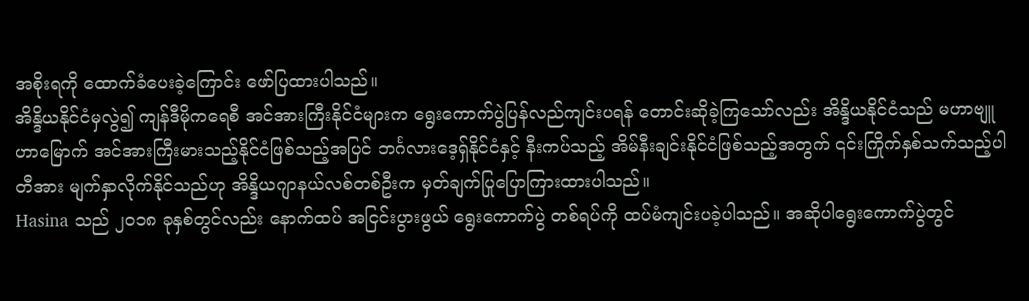အစိုးရကို ထောက်ခံပေးခဲ့ကြောင်း ဖော်ပြထားပါသည်။
အိန္ဒိယနိုင်ငံမှလွဲ၍ ကျန်ဒီမိုကရေစီ အင်အားကြီးနိုင်ငံများက ရွေးကောက်ပွဲပြန်လည်ကျင်းပရန် တောင်းဆိုခဲ့ကြသော်လည်း အိန္ဒိယနိုင်ငံသည် မဟာဗျူဟာမြောက် အင်အားကြီးမားသည့်နိုင်ငံဖြစ်သည့်အပြင် ဘင်္ဂလားဒေ့ရှ်နိုင်ငံနှင့် နီးကပ်သည့် အိမ်နီးချင်းနိုင်ငံဖြစ်သည့်အတွက် ၎င်းကြိုက်နှစ်သက်သည့်ပါတီအား မျက်နှာလိုက်နိုင်သည်ဟု အိန္ဒိယဂျာနယ်လစ်တစ်ဦးက မှတ်ချက်ပြုပြောကြားထားပါသည်။
Hasina သည် ၂၀၁၈ ခုနှစ်တွင်လည်း နောက်ထပ် အငြင်းပွားဖွယ် ရွေးကောက်ပွဲ တစ်ရပ်ကို ထပ်မံကျင်းပခဲ့ပါသည်။ အဆိုပါရွေးကောက်ပွဲတွင်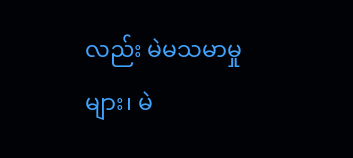လည်း မဲမသမာမှုများ၊ မဲ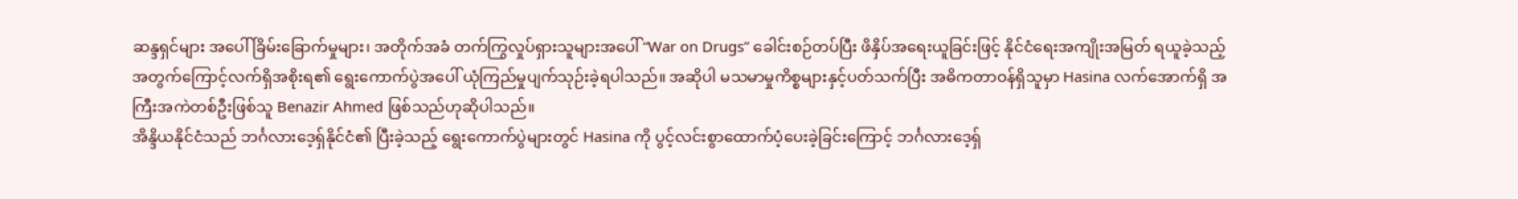ဆန္ဒရှင်များ အပေါ် ခြိမ်းခြောက်မှုများ၊ အတိုက်အခံ တက်ကြွလှုပ်ရှားသူများအပေါ် “War on Drugs” ခေါင်းစဉ်တပ်ပြီး ဖိနှိပ်အရေးယူခြင်းဖြင့် နိုင်ငံရေးအကျိုးအမြတ် ရယူခဲ့သည့်အတွက်ကြောင့်လက်ရှိအစိုးရ၏ ရွေးကောက်ပွဲအပေါ် ယုံကြည်မှုပျက်သုဉ်းခဲ့ရပါသည်။ အဆိုပါ မသမာမှုကိစ္စများနှင့်ပတ်သက်ပြီး အဓိကတာဝန်ရှိသူမှာ Hasina လက်အောက်ရှိ အကြီးအကဲတစ်ဦးဖြစ်သူ Benazir Ahmed ဖြစ်သည်ဟုဆိုပါသည်။
အိန္ဒိယနိုင်ငံသည် ဘင်္ဂလားဒေ့ရှ်နိုင်ငံ၏ ပြီးခဲ့သည့် ရွေးကောက်ပွဲများတွင် Hasina ကို ပွင့်လင်းစွာထောက်ပံ့ပေးခဲ့ခြင်းကြောင့် ဘင်္ဂလားဒေ့ရှ်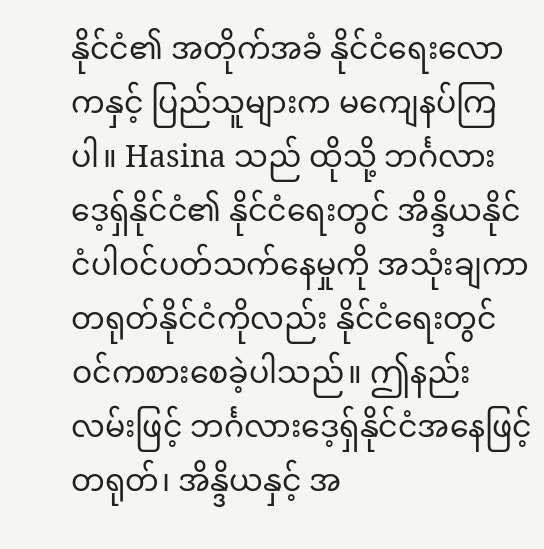နိုင်ငံ၏ အတိုက်အခံ နိုင်ငံရေးလောကနှင့် ပြည်သူများက မကျေနပ်ကြပါ။ Hasina သည် ထိုသို့ ဘင်္ဂလားဒေ့ရှ်နိုင်ငံ၏ နိုင်ငံရေးတွင် အိန္ဒိယနိုင်ငံပါဝင်ပတ်သက်နေမှုကို အသုံးချကာ တရုတ်နိုင်ငံကိုလည်း နိုင်ငံရေးတွင် ဝင်ကစားစေခဲ့ပါသည်။ ဤနည်းလမ်းဖြင့် ဘင်္ဂလားဒေ့ရှ်နိုင်ငံအနေဖြင့် တရုတ်၊ အိန္ဒိယနှင့် အ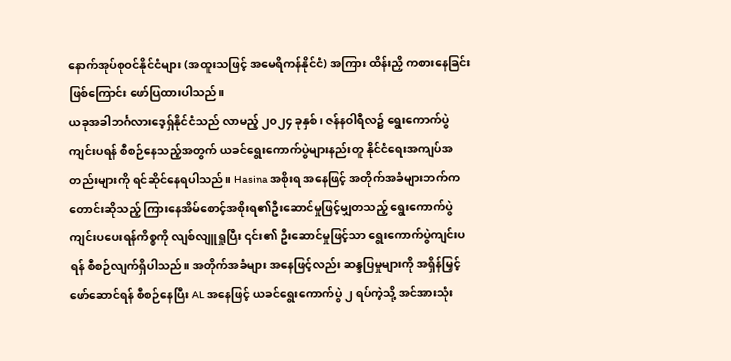နောက်အုပ်စုဝင်နိုင်ငံများ (အထူးသဖြင့် အမေရိကန်နိုင်ငံ) အကြား ထိန်းညှိ ကစားနေခြင်းဖြစ်ကြောင်း ဖော်ပြထားပါသည်။
ယခုအခါဘင်္ဂလားဒေ့ရှ်နိုင်ငံသည် လာမည့် ၂၀၂၄ ခုနှစ်၊ ဇန်နဝါရီလ၌ ရွေးကောက်ပွဲကျင်းပရန် စီစဉ်နေသည့်အတွက် ယခင်ရွေးကောက်ပွဲများနည်းတူ နိုင်ငံရေးအကျပ်အတည်းများကို ရင်ဆိုင်နေရပါသည်။ Hasina အစိုးရ အနေဖြင့် အတိုက်အခံများဘက်က တောင်းဆိုသည့် ကြားနေအိမ်စောင့်အစိုးရ၏ဦးဆောင်မှုဖြင့်မျှတသည့် ရွေးကောက်ပွဲ ကျင်းပပေးရန်ကိစ္စကို လျစ်လျူရှုပြီး ၎င်း၏ ဦးဆောင်မှုဖြင့်သာ ရွေးကောက်ပွဲကျင်းပရန် စီစဉ်လျက်ရှိပါသည်။ အတိုက်အခံများ အနေဖြင့်လည်း ဆန္ဒပြမှုများကို အရှိန်မြှင့်ဖော်ဆောင်ရန် စီစဉ်နေပြီး AL အနေဖြင့် ယခင်ရွေးကောက်ပွဲ ၂ ရပ်ကဲ့သို့ အင်အားသုံး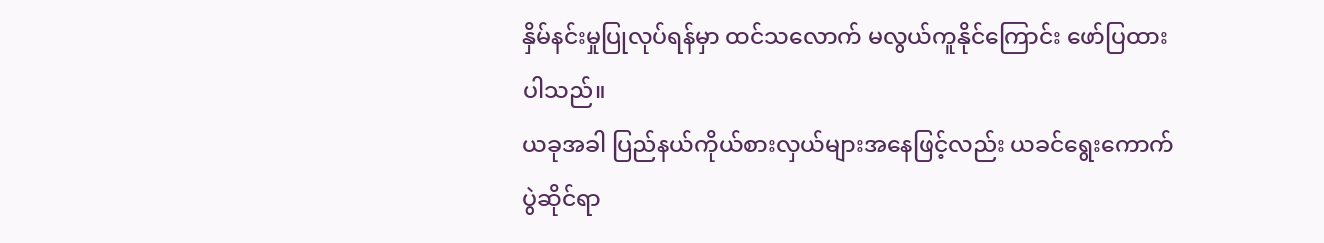နှိမ်နင်းမှုပြုလုပ်ရန်မှာ ထင်သလောက် မလွယ်ကူနိုင်ကြောင်း ဖော်ပြထားပါသည်။
ယခုအခါ ပြည်နယ်ကိုယ်စားလှယ်များအနေဖြင့်လည်း ယခင်ရွေးကောက်ပွဲဆိုင်ရာ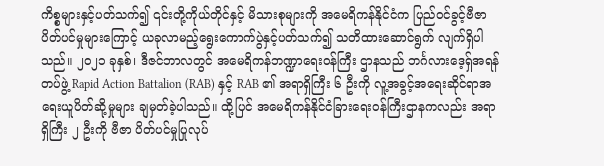ကိစ္စများနှင့်ပတ်သက်၍ ၎င်းတို့ကိုယ်တိုင်နှင့် မိသားစုများကို အမေရိကန်နိုင်ငံက ပြည်ဝင်ခွင့်ဗီဇာ ပိတ်ပင်မှုများကြောင့် ယခုလာမည့်ရွေးကောက်ပွဲနှင့်ပတ်သက်၍ သတိထားဆောင်ရွက် လျက်ရှိပါသည်။ ၂၀၂၁ ခုနှစ်၊ ဒီဇင်ဘာလတွင် အမေရိကန်ဘဏ္ဍာရေးဝန်ကြီး ဌာနသည် ဘင်္ဂလားဒေ့ရှ်အရန်တပ်ဖွဲ့ Rapid Action Battalion (RAB) နှင့် RAB ၏ အရာရှိကြီး ၆ ဦးကို လူ့အခွင့်အရေးဆိုင်ရာအရေးယူပိတ်ဆို့မှုများ ချမှတ်ခဲ့ပါသည်။ ထို့ပြင် အမေရိကန်နိုင်ငံခြားရေးဝန်ကြီးဌာနကလည်း အရာရှိကြီး ၂ ဦးကို ဗီဇာ ပိတ်ပင်မှုပြုလုပ်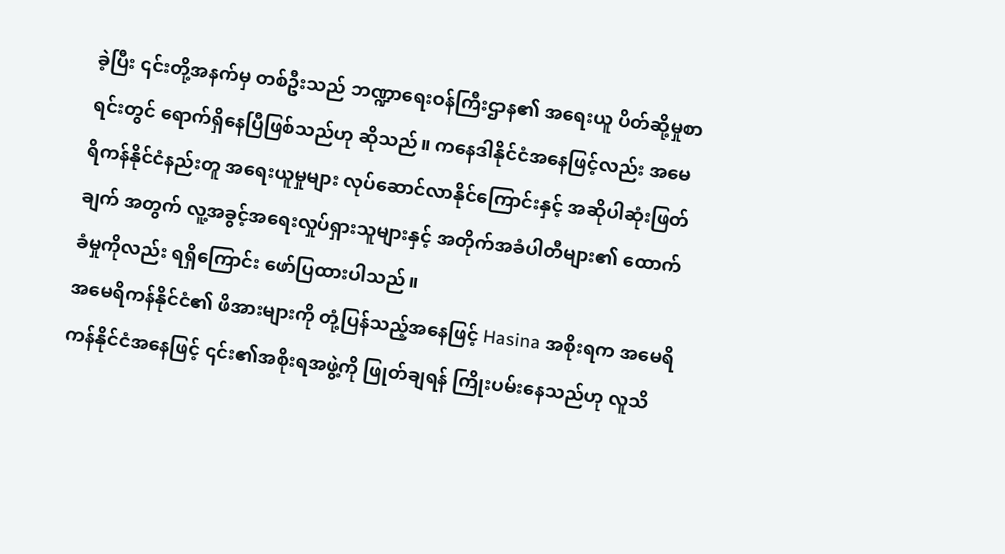ခဲ့ပြီး ၎င်းတို့အနက်မှ တစ်ဦးသည် ဘဏ္ဍာရေးဝန်ကြီးဌာန၏ အရေးယူ ပိတ်ဆို့မှုစာရင်းတွင် ရောက်ရှိနေပြီဖြစ်သည်ဟု ဆိုသည်။ ကနေဒါနိုင်ငံအနေဖြင့်လည်း အမေရိကန်နိုင်ငံနည်းတူ အရေးယူမှုများ လုပ်ဆောင်လာနိုင်ကြောင်းနှင့် အဆိုပါဆုံးဖြတ်ချက် အတွက် လူ့အခွင့်အရေးလှုပ်ရှားသူများနှင့် အတိုက်အခံပါတီများ၏ ထောက်ခံမှုကိုလည်း ရရှိကြောင်း ဖော်ပြထားပါသည်။
အမေရိကန်နိုင်ငံ၏ ဖိအားများကို တုံ့ပြန်သည့်အနေဖြင့် Hasina အစိုးရက အမေရိကန်နိုင်ငံအနေဖြင့် ၎င်း၏အစိုးရအဖွဲ့ကို ဖြုတ်ချရန် ကြိုးပမ်းနေသည်ဟု လူသိ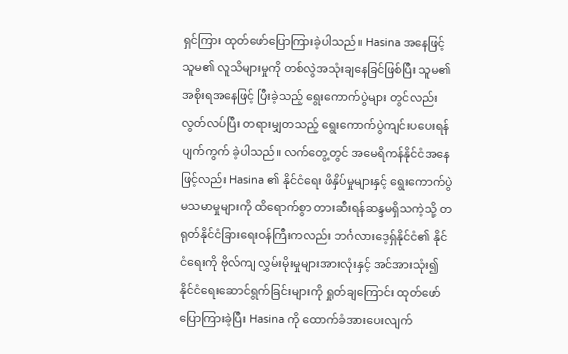ရှင်ကြား ထုတ်ဖော်ပြောကြားခဲ့ပါသည်။ Hasina အနေဖြင့် သူမ၏ လူသိများမှုကို တစ်လွဲအသုံးချနေခြင်ဖြစ်ပြီး သူမ၏အစိုးရအနေဖြင့် ပြီးခဲ့သည့် ရွေးကောက်ပွဲများ တွင်လည်း လွတ်လပ်ပြီး တရားမျှတသည့် ရွေးကောက်ပွဲကျင်းပပေးရန် ပျက်ကွက် ခဲ့ပါသည်။ လက်တွေ့တွင် အမေရိကန်နိုင်ငံအနေဖြင့်လည်း Hasina ၏ နိုင်ငံရေး ဖိနှိပ်မှုများနှင့် ရွေးကောက်ပွဲမသမာမှုများကို ထိရောက်စွာ တားဆီးရန်ဆန္ဒမရှိသကဲ့သို့ တရုတ်နိုင်ငံခြားရေးဝန်ကြီးကလည်း ဘင်္ဂလားဒေ့ရှ်နိုင်ငံ၏ နိုင်ငံရေးကို ဗိုလ်ကျ လွှမ်းမိုးမှုများအားလုံးနှင့် အင်အားသုံး၍ နိုင်ငံရေးဆောင်ရွက်ခြင်းများကို ရှုတ်ချကြောင်း ထုတ်ဖော်ပြောကြားခဲ့ပြီး Hasina ကို ထောက်ခံအားပေးလျက်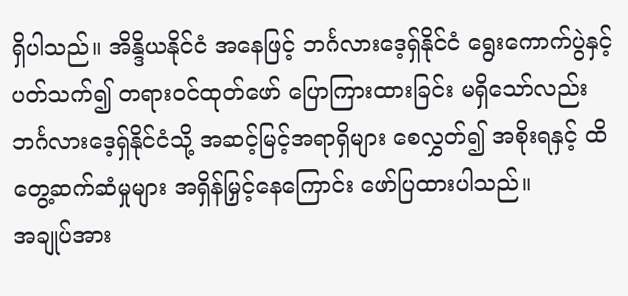ရှိပါသည်။ အိန္ဒိယနိုင်ငံ အနေဖြင့် ဘင်္ဂလားဒေ့ရှ်နိုင်ငံ ရွေးကောက်ပွဲနှင့်ပတ်သက်၍ တရားဝင်ထုတ်ဖော် ပြောကြားထားခြင်း မရှိသော်လည်း ဘင်္ဂလားဒေ့ရှ်နိုင်ငံသို့ အဆင့်မြင့်အရာရှိများ စေလွှတ်၍ အစိုးရနှင့် ထိတွေ့ဆက်ဆံမှုများ အရှိန်မြှင့်နေကြောင်း ဖော်ပြထားပါသည်။
အချုပ်အား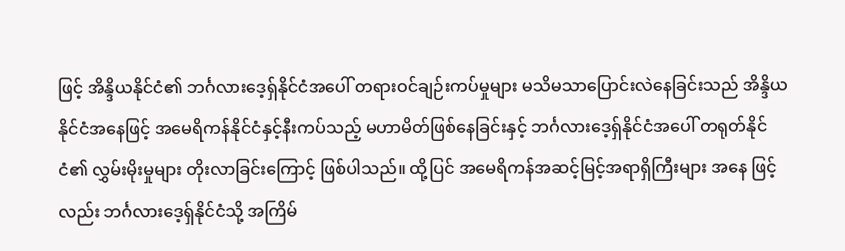ဖြင့် အိန္ဒိယနိုင်ငံ၏ ဘင်္ဂလားဒေ့ရှ်နိုင်ငံအပေါ် တရားဝင်ချဉ်းကပ်မှုများ မသိမသာပြောင်းလဲနေခြင်းသည် အိန္ဒိယနိုင်ငံအနေဖြင့် အမေရိကန်နိုင်ငံနှင့်နီးကပ်သည့် မဟာမိတ်ဖြစ်နေခြင်းနှင့် ဘင်္ဂလားဒေ့ရှ်နိုင်ငံအပေါ် တရုတ်နိုင်ငံ၏ လွှမ်းမိုးမှုများ တိုးလာခြင်းကြောင့် ဖြစ်ပါသည်။ ထို့ပြင် အမေရိကန်အဆင့်မြင့်အရာရှိကြီးများ အနေ ဖြင့်လည်း ဘင်္ဂလားဒေ့ရှ်နိုင်ငံသို့ အကြိမ်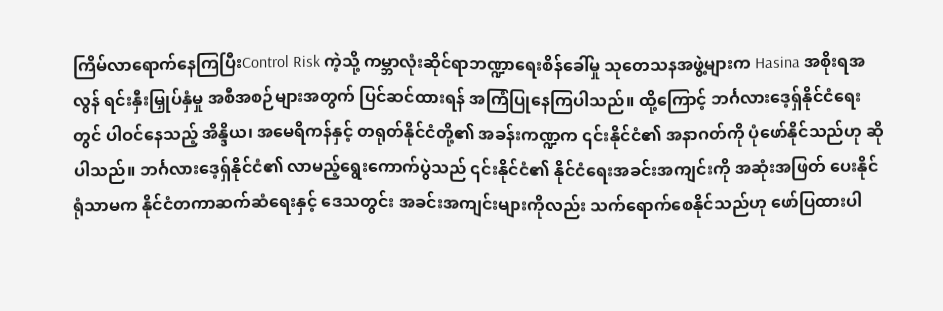ကြိမ်လာရောက်နေကြပြီးControl Risk ကဲ့သို့ ကမ္ဘာလုံးဆိုင်ရာဘဏ္ဍာရေးစိန်ခေါ်မှု သုတေသနအဖွဲ့များက Hasina အစိုးရအလွန် ရင်းနှီးမြှုပ်နှံမှု အစီအစဉ်များအတွက် ပြင်ဆင်ထားရန် အကြံပြုနေကြပါသည်။ ထို့ကြောင့် ဘင်္ဂလားဒေ့ရှ်နိုင်ငံရေးတွင် ပါဝင်နေသည့် အိန္ဒိယ၊ အမေရိကန်နှင့် တရုတ်နိုင်ငံတို့၏ အခန်းကဏ္ဍက ၎င်းနိုင်ငံ၏ အနာဂတ်ကို ပုံဖော်နိုင်သည်ဟု ဆိုပါသည်။ ဘင်္ဂလားဒေ့ရှ်နိုင်ငံ၏ လာမည့်ရွေးကောက်ပွဲသည် ၎င်းနိုင်ငံ၏ နိုင်ငံရေးအခင်းအကျင်းကို အဆုံးအဖြတ် ပေးနိုင်ရုံသာမက နိုင်ငံတကာဆက်ဆံရေးနှင့် ဒေသတွင်း အခင်းအကျင်းများကိုလည်း သက်ရောက်စေနိုင်သည်ဟု ဖော်ပြထားပါ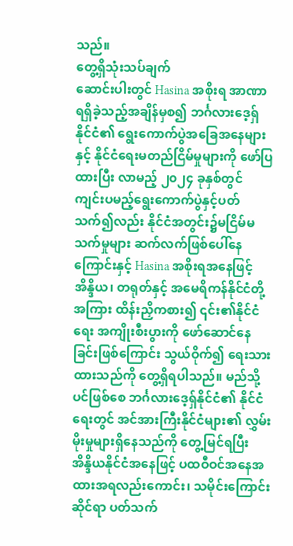သည်။
တွေ့ရှိသုံးသပ်ချက်
ဆောင်းပါးတွင် Hasina အစိုးရ အာဏာရရှိခဲ့သည့်အချိန်မှစ၍ ဘင်္ဂလားဒေ့ရှ် နိုင်ငံ၏ ရွေးကောက်ပွဲအခြေအနေများနှင့် နိုင်ငံရေးမတည်ငြိမ်မှုများကို ဖော်ပြထားပြီး လာမည့် ၂၀၂၄ ခုနှစ်တွင် ကျင်းပမည့်ရွေးကောက်ပွဲနှင့်ပတ်သက်၍လည်း နိုင်ငံအတွင်း၌မငြိမ်မသက်မှုများ ဆက်လက်ဖြစ်ပေါ်နေကြောင်းနှင့် Hasina အစိုးရအနေဖြင့် အိန္ဒိယ၊ တရုတ်နှင့် အမေရိကန်နိုင်ငံတို့အကြား ထိန်းညှိကစား၍ ၎င်း၏နိုင်ငံရေး အကျိုးစီးပွားကို ဖော်ဆောင်နေခြင်းဖြစ်ကြောင်း သွယ်ဝိုက်၍ ရေးသားထားသည်ကို တွေ့ရှိရပါသည်။ မည်သို့ပင်ဖြစ်စေ ဘင်္ဂလားဒေ့ရှ်နိုင်ငံ၏ နိုင်ငံရေးတွင် အင်အားကြီးနိုင်ငံများ၏ လွှမ်းမိုးမှုများရှိနေသည်ကို တွေ့မြင်ရပြီး အိန္ဒိယနိုင်ငံအနေဖြင့် ပထဝီဝင်အနေအထားအရလည်းကောင်း၊ သမိုင်းကြောင်း ဆိုင်ရာ ပတ်သက်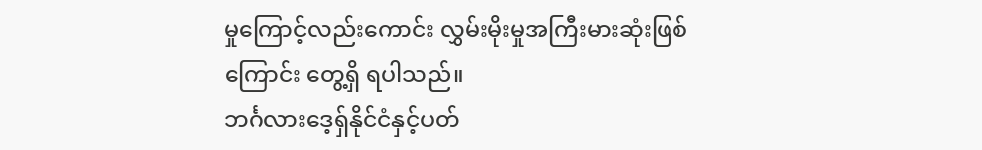မှုကြောင့်လည်းကောင်း လွှမ်းမိုးမှုအကြီးမားဆုံးဖြစ်ကြောင်း တွေ့ရှိ ရပါသည်။
ဘင်္ဂလားဒေ့ရှ်နိုင်ငံနှင့်ပတ်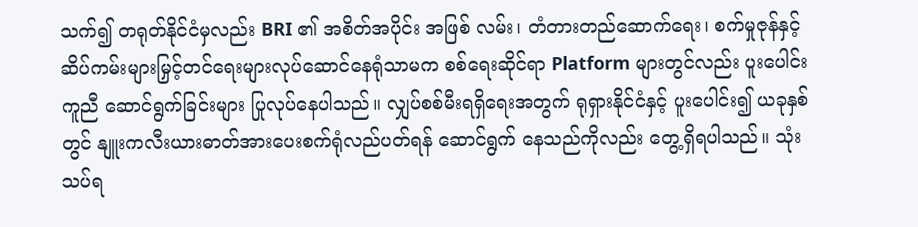သက်၍ တရုတ်နိုင်ငံမှလည်း BRI ၏ အစိတ်အပိုင်း အဖြစ် လမ်း၊ တံတားတည်ဆောက်ရေး၊ စက်မှုဇုန်နှင့် ဆိပ်ကမ်းများမြှင့်တင်ရေးများလုပ်ဆောင်နေရုံသာမက စစ်ရေးဆိုင်ရာ Platform များတွင်လည်း ပူးပေါင်းကူညီ ဆောင်ရွက်ခြင်းများ ပြုလုပ်နေပါသည်။ လျှပ်စစ်မီးရရှိရေးအတွက် ရုရှားနိုင်ငံနှင့် ပူးပေါင်း၍ ယခုနှစ်တွင် နျူးကလီးယားဓာတ်အားပေးစက်ရုံလည်ပတ်ရန် ဆောင်ရွက် နေသည်ကိုလည်း တွေ့ရှိရပါသည်။ သုံးသပ်ရ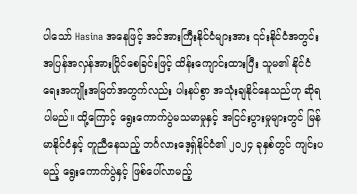ပါသော် Hasina အနေဖြင့် အင်အားကြီးနိုင်ငံများအား ၎င်းနိုင်ငံအတွင်း အပြန်အလှန်အားပြိုင်စေခြင်းဖြင့် ထိန်းကျောင်းထားပြီး သူမ၏ နိုင်ငံရေးအကျိုးအမြတ်အတွက်လည်း ပါးနပ်စွာ အသုံးချနိုင်နေသည်ဟု ဆိုရပါမည်။ ထို့ကြောင့် ရွေးကောက်ပွဲမသမာမှုနှင့် အငြင်းပွားမှုများတွင် မြန်မာနိုင်ငံနှင့် တူညီနေသည့် ဘင်္ဂလားဒေ့ရှ်နိုင်ငံ၏ ၂၀၂၄ ခုနှစ်တွင် ကျင်းပမည့် ရွေးကောက်ပွဲနှင့် ဖြစ်ပေါ်လာမည့်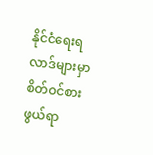နိုင်ငံရေးရလာဒ်များမှာ စိတ်ဝင်စားဖွယ်ရာ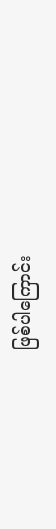ဖြစ်ပါကြောင်း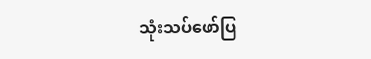သုံးသပ်ဖော်ပြ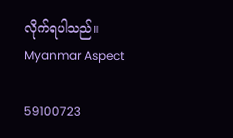လိုက်ရပါသည်။
Myanmar Aspect

59100723